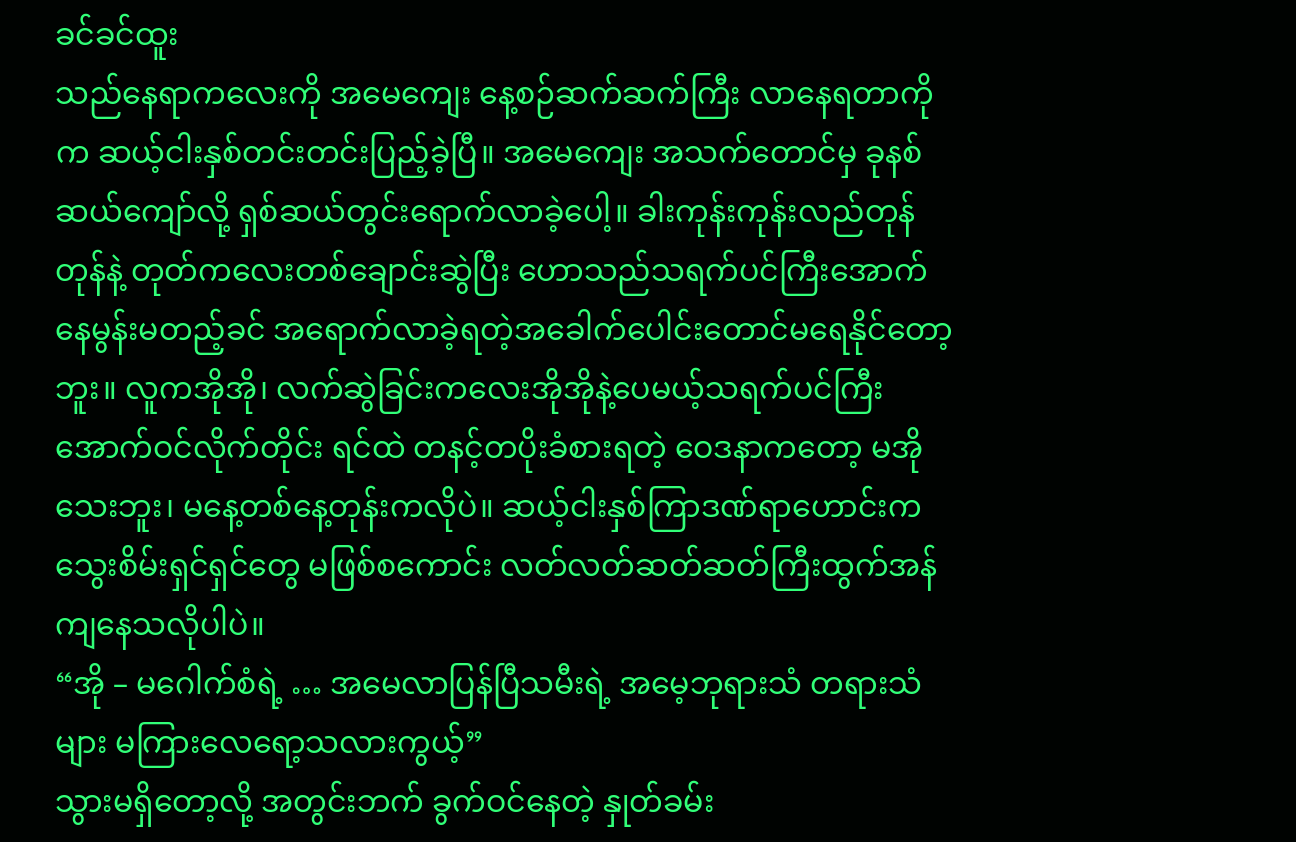ခင်ခင်ထူး
သည်နေရာကလေးကို အမေကျေး နေ့စဉ်ဆက်ဆက်ကြီး လာနေရတာကိုက ဆယ့်ငါးနှစ်တင်းတင်းပြည့်ခဲ့ပြီ။ အမေကျေး အသက်တောင်မှ ခုနစ်ဆယ်ကျော်လို့ ရှစ်ဆယ်တွင်းရောက်လာခဲ့ပေါ့။ ခါးကုန်းကုန်းလည်တုန်တုန်နဲ့ တုတ်ကလေးတစ်ချောင်းဆွဲပြီး ဟောသည်သရက်ပင်ကြီးအောက် နေမွန်းမတည့်ခင် အရောက်လာခဲ့ရတဲ့အခေါက်ပေါင်းတောင်မရေနိုင်တော့ဘူး။ လူကအိုအို၊ လက်ဆွဲခြင်းကလေးအိုအိုနဲ့ပေမယ့်သရက်ပင်ကြီးအောက်ဝင်လိုက်တိုင်း ရင်ထဲ တနင့်တပိုးခံစားရတဲ့ ဝေဒနာကတော့ မအိုသေးဘူး၊ မနေ့တစ်နေ့တုန်းကလိုပဲ။ ဆယ့်ငါးနှစ်ကြာဒဏ်ရာဟောင်းက သွေးစိမ်းရှင်ရှင်တွေ မဖြစ်စကောင်း လတ်လတ်ဆတ်ဆတ်ကြီးထွက်အန်ကျနေသလိုပါပဲ။
“အို – မဂေါက်စံရဲ့ … အမေလာပြန်ပြီသမီးရဲ့ အမေ့ဘုရားသံ တရားသံများ မကြားလေရော့သလားကွယ့်”
သွားမရှိတော့လို့ အတွင်းဘက် ခွက်ဝင်နေတဲ့ နှုတ်ခမ်း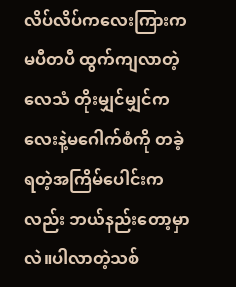လိပ်လိပ်ကလေးကြားက မပီတပီ ထွက်ကျလာတဲ့ လေသံ တိုးမျှင်မျှင်ကလေးနဲ့မဂေါက်စံကို တခဲ့ရတဲ့အကြိမ်ပေါင်းကလည်း ဘယ်နည်းတော့မှာလဲ။ပါလာတဲ့သစ်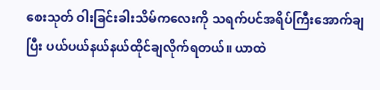စေးသုတ် ဝါးခြင်းခါးသိမ်ကလေးကို သရက်ပင်အရိပ်ကြီးအောက်ချပြီး ပယ်ပယ်နယ်နယ်ထိုင်ချလိုက်ရတယ်။ ယာထဲ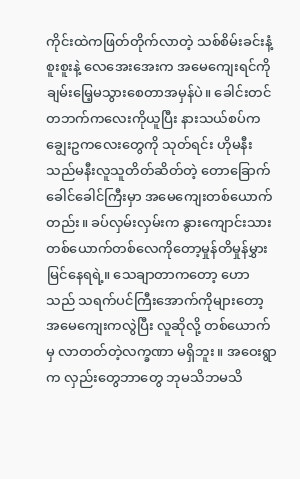ကိုင်းထဲကဖြတ်တိုက်လာတဲ့ သစ်စိမ်းခင်းနံ့စူးစူးနဲ့ လေအေးအေးက အမေကျေးရင်ကို ချမ်းမြေ့မသွားစေတာအမှန်ပဲ။ ခေါင်းတင် တဘက်ကလေးကိုယူပြီး နားသယ်စပ်က ချွေးဥကလေးတွေကို သုတ်ရင်း ဟိုမနီး သည်မနီးလူသူတိတ်ဆိတ်တဲ့ တောခြောက်ခေါင်ခေါင်ကြီးမှာ အမေကျေးတစ်ယောက်တည်း။ ခပ်လှမ်းလှမ်းက နွားကျောင်းသား တစ်ယောက်တစ်လေကိုတော့မှုန်တိမှုန်မွှား မြင်နေရရဲ့။ သေချာတာကတော့ ဟောသည် သရက်ပင်ကြီးအောက်ကိုများတော့ အမေကျေးကလွဲပြီး လူဆိုလို့ တစ်ယောက်မှ လာတတ်တဲ့လက္ခဏာ မရှိဘူး။ အဝေးရွာက လှည်းတွေဘာတွေ ဘုမသိဘမသိ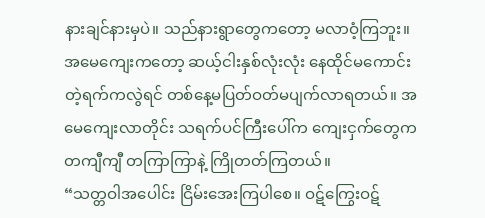နားချင်နားမှပဲ။ သည်နားရွာတွေကတော့ မလာဝံ့ကြဘူး။ အမေကျေးကတော့ ဆယ့်ငါးနှစ်လုံးလုံး နေထိုင်မကောင်းတဲ့ရက်ကလွဲရင် တစ်နေ့မပြတ်ဝတ်မပျက်လာရတယ်။ အမေကျေးလာတိုင်း သရက်ပင်ကြီးပေါ်က ကျေးငှက်တွေက တကျီကျီ တကြာကြာနဲ့ ကြိုတတ်ကြတယ်။
“သတ္တဝါအပေါင်း ငြိမ်းအေးကြပါစေ။ ဝဋ်ကြွေးဝဋ်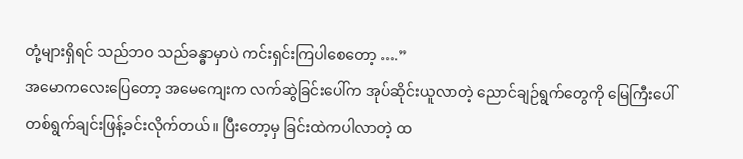တုံ့များရှိရင် သည်ဘဝ သည်ခန္ဓာမှာပဲ ကင်းရှင်းကြပါစေတော့ ….”
အမောကလေးပြေတော့ အမေကျေးက လက်ဆွဲခြင်းပေါ်က အုပ်ဆိုင်းယူလာတဲ့ ညောင်ချဉ်ရွက်တွေကို မြေကြီးပေါ်တစ်ရွက်ချင်းဖြန့်ခင်းလိုက်တယ်။ ပြီးတော့မှ ခြင်းထဲကပါလာတဲ့ ထ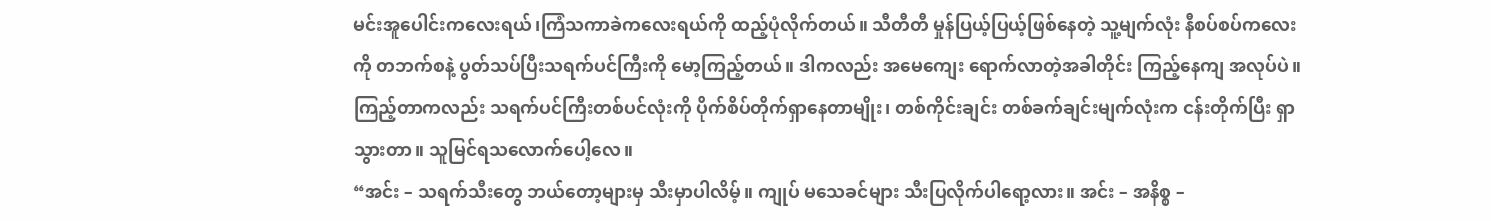မင်းအူပေါင်းကလေးရယ်၊ကြံသကာခဲကလေးရယ်ကို ထည့်ပုံလိုက်တယ်။ သီတီတီ မှုန်ပြယ့်ပြယ့်ဖြစ်နေတဲ့ သူ့မျက်လုံး နီစပ်စပ်ကလေးကို တဘက်စနဲ့ ပွတ်သပ်ပြီးသရက်ပင်ကြီးကို မော့ကြည့်တယ်။ ဒါကလည်း အမေကျေး ရောက်လာတဲ့အခါတိုင်း ကြည့်နေကျ အလုပ်ပဲ။ ကြည့်တာကလည်း သရက်ပင်ကြီးတစ်ပင်လုံးကို ပိုက်စိပ်တိုက်ရှာနေတာမျိုး၊ တစ်ကိုင်းချင်း တစ်ခက်ချင်းမျက်လုံးက ငန်းတိုက်ပြီး ရှာသွားတာ။ သူမြင်ရသလောက်ပေါ့လေ။
“အင်း – သရက်သီးတွေ ဘယ်တော့များမှ သီးမှာပါလိမ့်။ ကျုပ် မသေခင်များ သီးပြလိုက်ပါရော့လား။ အင်း – အနိစ္စ –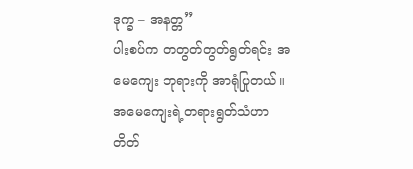ဒုက္ခ – အနတ္တ”
ပါးစပ်က တတွတ်တွတ်ရွတ်ရင်း အမေကျေး ဘုရားကို အာရုံပြုတယ်။ အမေကျေးရဲ့တရားရွတ်သံဟာ တိတ်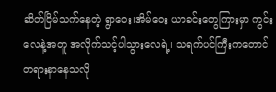ဆိတ်ငြိမ်သက်နေတဲ့ ရွာဝေး၊အိမ်ဝေး ယာခင်းတွေကြားမှာ ကွင်းလေနဲ့အတူ အလိုက်သင့်ပါသွားလေရဲ့၊ သရက်ပင်ကြီးကတောင် တရားနာနေသလို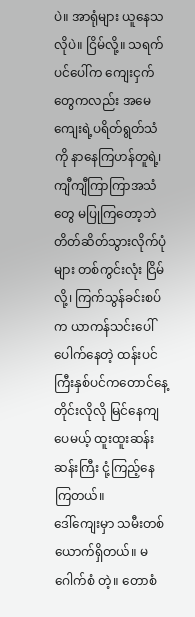ပဲ။ အာရုံများ ယူနေသလိုပဲ။ ငြိမ်လို့။ သရက်ပင်ပေါ်က ကျေးငှက်တွေကလည်း အမေကျေးရဲ့ပရိတ်ရွတ်သံကို နာနေကြဟန်တူရဲ့၊ ကျီကျီကြာကြာအသံတွေ မပြုကြတော့ဘဲ တိတ်ဆိတ်သွားလိုက်ပုံများ တစ်ကွင်းလုံး ငြိမ်လို့၊ ကြက်သွန်ခင်းစပ်က ယာကန်သင်းပေါ်ပေါက်နေတဲ့ ထန်းပင်ကြီးနှစ်ပင်ကတောင်နေ့တိုင်းလိုလို မြင်နေကျပေမယ့် ထူးထူးဆန်းဆန်းကြီး ငုံ့ကြည့်နေကြတယ်။
ဒေါ်ကျေးမှာ သမီးတစ်ယောက်ရှိတယ်။ မဂေါက်စံ တဲ့။ တောစံ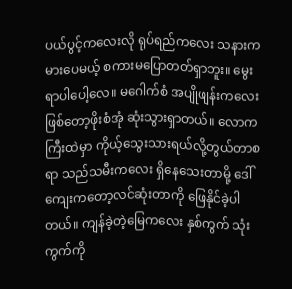ပယ်ပွင့်ကလေးလို ရုပ်ရည်ကလေး သနားကမားပေမယ့် စကားမပြောတတ်ရှာဘူး။ မွေးရာပါပေါ့လေ။ မဂေါက်စံ အပျိုဖျန်းကလေးဖြစ်တော့ဖိုးစံအုံ ဆုံးသွားရှာတယ်။ လောကကြီးထဲမှာ ကိုယ့်သွေးသားရယ်လို့တွယ်တာစရာ သည်သမီးကလေး ရှိနေသေးတာမို့ ဒေါ်ကျေးကတော့လင်ဆုံးတာကို ဖြေနိုင်ခဲ့ပါတယ်။ ကျန်ခဲ့တဲ့မြေကလေး နှစ်ကွက် သုံးကွက်ကို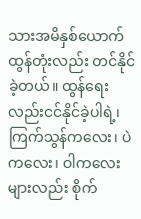သားအမိနှစ်ယောက် ထွန်တုံးလည်း တင်နိုင်ခဲ့တယ်။ ထွန်ရေးလည်းငင်နိုင်ခဲ့ပါရဲ့၊ ကြက်သွန်ကလေး၊ ပဲကလေး၊ ဝါကလေးများလည်း စိုက်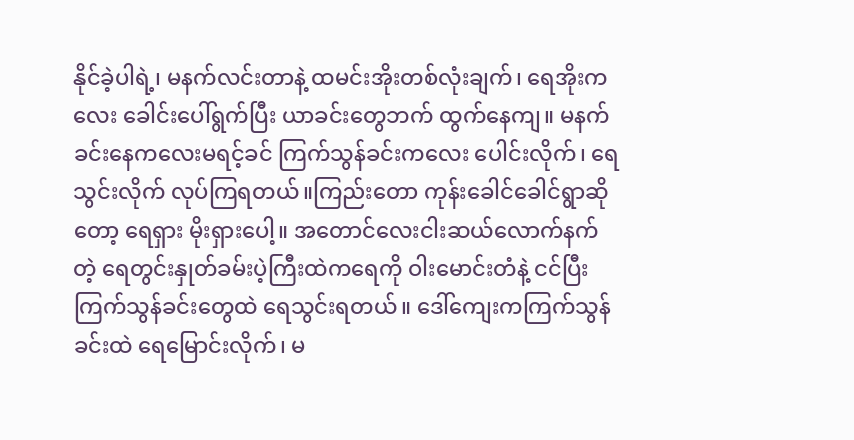နိုင်ခဲ့ပါရဲ့၊ မနက်လင်းတာနဲ့ ထမင်းအိုးတစ်လုံးချက်၊ ရေအိုးကလေး ခေါင်းပေါ်ရွက်ပြီး ယာခင်းတွေဘက် ထွက်နေကျ။ မနက်ခင်းနေကလေးမရင့်ခင် ကြက်သွန်ခင်းကလေး ပေါင်းလိုက်၊ ရေသွင်းလိုက် လုပ်ကြရတယ်။ကြည်းတော ကုန်းခေါင်ခေါင်ရွာဆိုတော့ ရေရှား မိုးရှားပေါ့။ အတောင်လေးငါးဆယ်လောက်နက်တဲ့ ရေတွင်းနှုတ်ခမ်းပဲ့ကြီးထဲကရေကို ဝါးမောင်းတံနဲ့ ငင်ပြီး ကြက်သွန်ခင်းတွေထဲ ရေသွင်းရတယ်။ ဒေါ်ကျေးကကြက်သွန်ခင်းထဲ ရေမြောင်းလိုက်၊ မ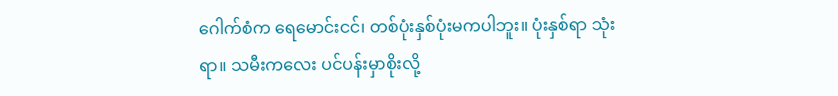ဂေါက်စံက ရေမောင်းငင်၊ တစ်ပုံးနှစ်ပုံးမကပါဘူး။ ပုံးနှစ်ရာ သုံးရာ။ သမီးကလေး ပင်ပန်းမှာစိုးလို့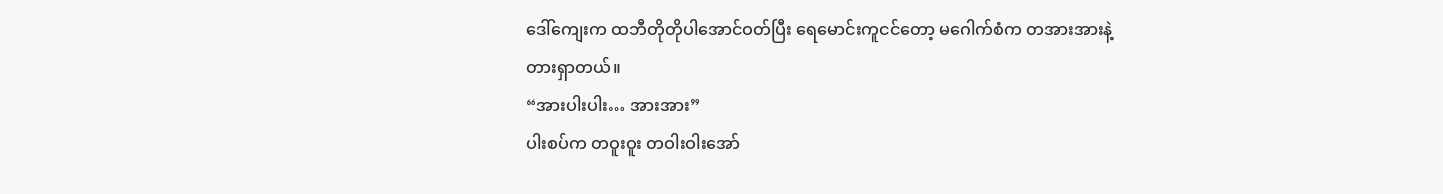ဒေါ်ကျေးက ထဘီတိုတိုပါအောင်ဝတ်ပြီး ရေမောင်းကူငင်တော့ မဂေါက်စံက တအားအားနဲ့တားရှာတယ်။
“အားပါးပါး… အားအား”
ပါးစပ်က တဝူးဝူး တဝါးဝါးအော်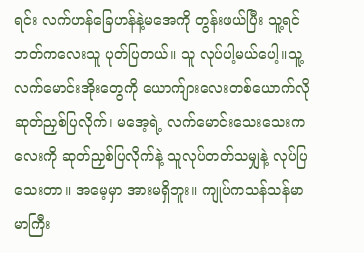ရင်း လက်ဟန်ခြေဟန်နဲ့မအေကို တွန်းဖယ်ပြီး သူ့ရင်ဘတ်ကလေးသူ ပုတ်ပြတယ်။ သူ လုပ်ပါ့မယ်ပေါ့။သူ့လက်မောင်းအိုးတွေကို ယောက်ျားလေးတစ်ယောက်လို ဆုတ်ညှစ်ပြလိုက်၊ မအေ့ရဲ့ လက်မောင်းသေးသေးကလေးကို ဆုတ်ညှစ်ပြလိုက်နဲ့ သူလုပ်တတ်သမျှနဲ့ လုပ်ပြသေးတာ။ အမေ့မှာ အားမရှိဘူး။ ကျုပ်ကသန်သန်မာမာကြီး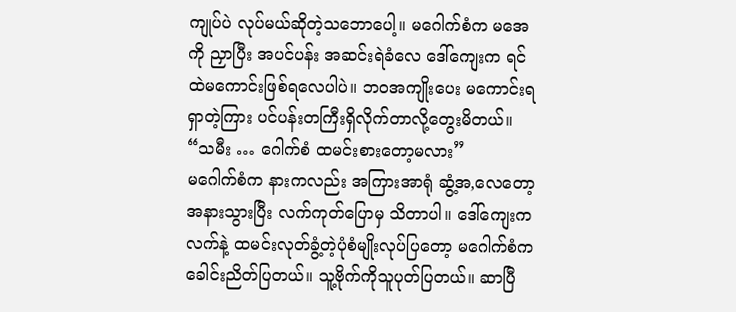ကျုပ်ပဲ လုပ်မယ်ဆိုတဲ့သဘောပေါ့။ မဂေါက်စံက မအေကို ညှာပြီး အပင်ပန်း အဆင်းရဲခံလေ ဒေါ်ကျေးက ရင်ထဲမကောင်းဖြစ်ရလေပါပဲ။ ဘဝအကျိုးပေး မကောင်းရရှာတဲ့ကြား ပင်ပန်းတကြီးရှိလိုက်တာလို့တွေးမိတယ်။
“သမီး … ဂေါက်စံ ထမင်းစားတော့မလား”
မဂေါက်စံက နားကလည်း အကြားအာရုံ ဆွံ့အ,လေတော့ အနားသွားပြီး လက်ကုတ်ပြောမှ သိတာပါ။ ဒေါ်ကျေးက လက်နဲ့ ထမင်းလုတ်ခွံ့တဲ့ပုံစံမျိုးလုပ်ပြတော့ မဂေါက်စံက ခေါင်းညိတ်ပြတယ်။ သူ့ဗိုက်ကိုသူပုတ်ပြတယ်။ ဆာပြီ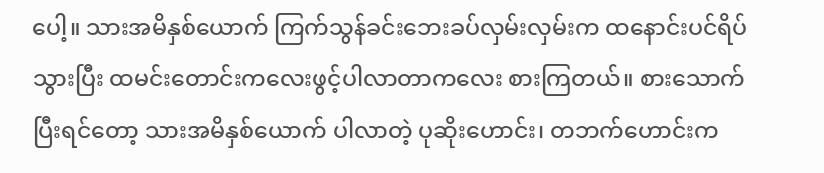ပေါ့။ သားအမိနှစ်ယောက် ကြက်သွန်ခင်းဘေးခပ်လှမ်းလှမ်းက ထနောင်းပင်ရိပ်သွားပြီး ထမင်းတောင်းကလေးဖွင့်ပါလာတာကလေး စားကြတယ်။ စားသောက်ပြီးရင်တော့ သားအမိနှစ်ယောက် ပါလာတဲ့ ပုဆိုးဟောင်း၊ တဘက်ဟောင်းက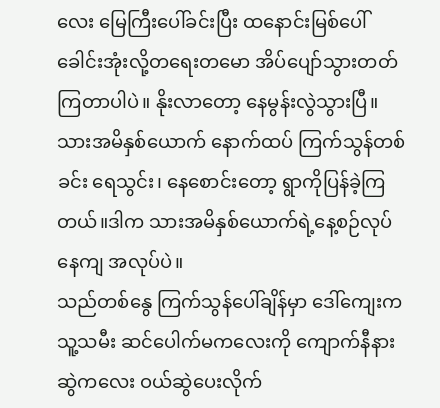လေး မြေကြီးပေါ်ခင်းပြီး ထနောင်းမြစ်ပေါ်ခေါင်းအုံးလို့တရေးတမော အိပ်ပျော်သွားတတ်ကြတာပါပဲ။ နိုးလာတော့ နေမွန်းလွဲသွားပြီ။ သားအမိနှစ်ယောက် နောက်ထပ် ကြက်သွန်တစ်ခင်း ရေသွင်း၊ နေစောင်းတော့ ရွာကိုပြန်ခဲ့ကြတယ်။ဒါက သားအမိနှစ်ယောက်ရဲ့နေ့စဉ်လုပ်နေကျ အလုပ်ပဲ။
သည်တစ်နွေ ကြက်သွန်ပေါ်ချိန်မှာ ဒေါ်ကျေးက သူ့သမီး ဆင်ပေါက်မကလေးကို ကျောက်နီနားဆွဲကလေး ဝယ်ဆွဲပေးလိုက်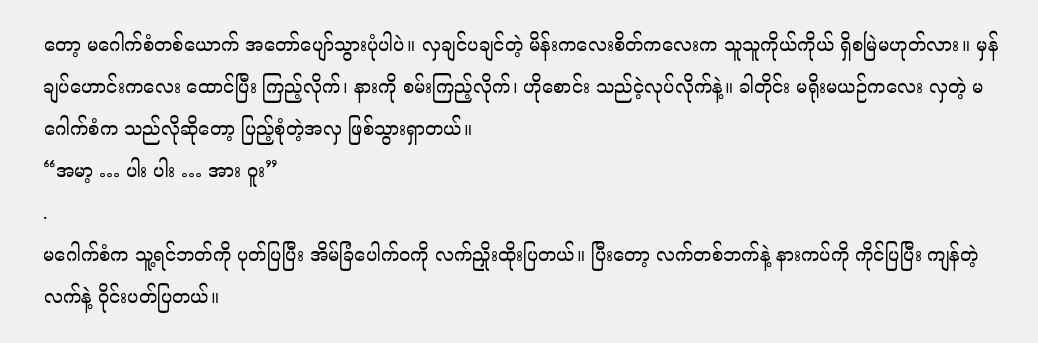တော့ မဂေါက်စံတစ်ယောက် အတော်ပျော်သွားပုံပါပဲ။ လှချင်ပချင်တဲ့ မိန်းကလေးစိတ်ကလေးက သူသူကိုယ်ကိုယ် ရှိစမြဲမဟုတ်လား။ မှန်ချပ်ဟောင်းကလေး ထောင်ပြီး ကြည့်လိုက်၊ နားကို စမ်းကြည့်လိုက်၊ ဟိုစောင်း သည်ငဲ့လုပ်လိုက်နဲ့။ ခါတိုင်း မရိုးမယဉ်ကလေး လှတဲ့ မဂေါက်စံက သည်လိုဆိုတော့ ပြည့်စုံတဲ့အလှ ဖြစ်သွားရှာတယ်။
“အမာ့ … ပါး ပါး … အား ဝူး”
.
မဂေါက်စံက သူ့ရင်ဘတ်ကို ပုတ်ပြပြီး အိမ်ခြံပေါက်ဝကို လက်ညှိုးထိုးပြတယ်။ ပြီးတော့ လက်တစ်ဘက်နဲ့ နားကပ်ကို ကိုင်ပြပြီး ကျန်တဲ့လက်နဲ့ ဝိုင်းပတ်ပြတယ်။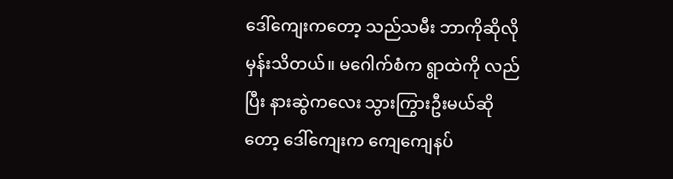ဒေါ်ကျေးကတော့ သည်သမီး ဘာကိုဆိုလို မှန်းသိတယ်။ မဂေါက်စံက ရွာထဲကို လည်ပြီး နားဆွဲကလေး သွားကြွားဦးမယ်ဆိုတော့ ဒေါ်ကျေးက ကျေကျေနပ်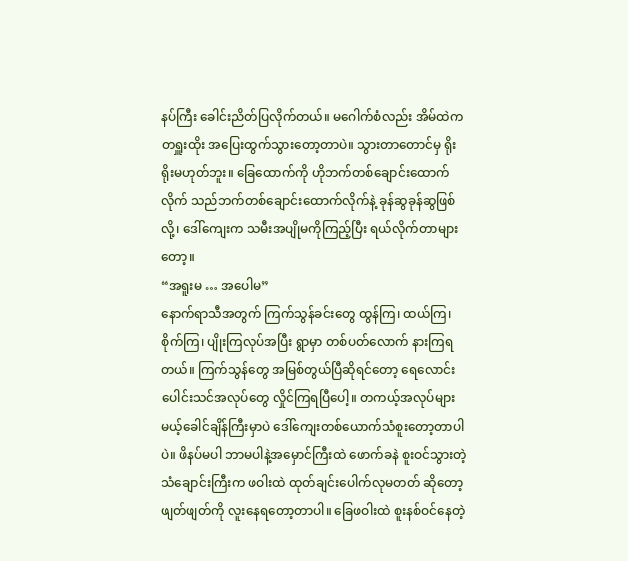နပ်ကြီး ခေါင်းညိတ်ပြလိုက်တယ်။ မဂေါက်စံလည်း အိမ်ထဲက တရှူးထိုး အပြေးထွက်သွားတော့တာပဲ။ သွားတာတောင်မှ ရိုးရိုးမဟုတ်ဘူး။ ခြေထောက်ကို ဟိုဘက်တစ်ချောင်းထောက်လိုက် သည်ဘက်တစ်ချောင်းထောက်လိုက်နဲ့ ခုန်ဆွခုန်ဆွဖြစ်လို့၊ ဒေါ်ကျေးက သမီးအပျိုမကိုကြည့်ပြီး ရယ်လိုက်တာများတော့။
“အရူးမ … အပေါမ”
နောက်ရာသီအတွက် ကြက်သွန်ခင်းတွေ ထွန်ကြ၊ ထယ်ကြ၊ စိုက်ကြ၊ ပျိုးကြလုပ်အပြီး ရွာမှာ တစ်ပတ်လောက် နားကြရတယ်။ ကြက်သွန်တွေ အမြစ်တွယ်ပြီဆိုရင်တော့ ရေလောင်း ပေါင်းသင်အလုပ်တွေ လှိုင်ကြရပြီပေါ့။ တကယ့်အလုပ်များမယ့်ခေါင်ချိန်ကြီးမှာပဲ ဒေါ်ကျေးတစ်ယောက်သံစူးတော့တာပါပဲ။ ဖိနပ်မပါ ဘာမပါနဲ့အမှောင်ကြီးထဲ ဖောက်ခနဲ စူးဝင်သွားတဲ့ သံချောင်းကြီးက ဖဝါးထဲ ထုတ်ချင်းပေါက်လုမတတ် ဆိုတော့ဖျတ်ဖျတ်ကို လူးနေရတော့တာပါ။ ခြေဖဝါးထဲ စူးနစ်ဝင်နေတဲ့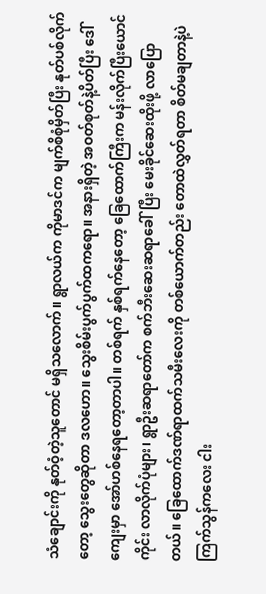သံချောင်းကို နုတ်ဝံ့တဲ့သူတောင် မရှိသလောက်။ ရွာလယ်က ကိုမာဒင်က မျက်စိစုံမှိတ်ပြီး နုတ်ပစ်လိုက်တော့ သွေးတွေဆိုတာ ဒလဟော။ သွေးစိမ်းပွက်ပွက်ထကရော။ အနားရှိတဲ့ အဝတ်စုတ်နဲ့ပိတ်ပြီး ဒေါ်ကျေးမှာ အော်ဟစ်နေရတော့တာပါ။ တစ်ရက် နှစ်ရက်နေတော့ ခြေထောက်ကြီးက မန်းလိုက်ပြီးယောင်ကိုင်း လာလိုက်ပုံများ၊ ရွာဦးဆရာတော်က စက်ဘီးဆေးဆရာခေါ်ပြီး မေးခိုင်ဆေးထိုးဖို့ လာပြောတယ်။ ခြေထောက်ဒဏ်ရာထက်သမီးလေးကို တစ်ယောက်တည်း တောထဲလွှတ်ရတာ စိတ်မချတာနဲ့ပဲကြက်သွန်ကလေး ငါး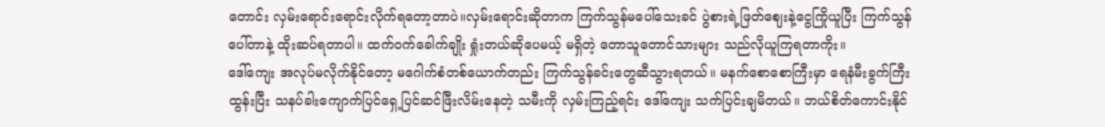တောင်း လှမ်းရောင်းရောင်းလိုက်ရတော့တာပဲ။လှမ်းရောင်းဆိုတာက ကြက်သွန်မပေါ်သေးခင် ပွဲစားရဲ့ဖြတ်ဈေးနဲ့ငွေကြိုယူပြီး ကြက်သွန်ပေါ်တာနဲ့ ထိုးဆပ်ရတာပါ။ ထက်ဝက်ခေါက်ချိုး ရှုံးတယ်ဆိုပေမယ့် မရှိတဲ့ တောသူတောင်သားများ သည်လိုယူကြရတာကိုး။
ဒေါ်ကျေး အလုပ်မလိုက်နိုင်တော့ မဂေါက်စံတစ်ယောက်တည်း ကြက်သွန်ခင်းတွေဆီသွားရတယ်။ မနက်စောစောကြီးမှာ ရေနံမီးခွက်ကြီးထွန်းပြီး သနပ်ခါးကျောက်ပြင်ရှေ့ပြင်ဆင်ဖြီးလိမ်းနေတဲ့ သမီးကို လှမ်းကြည့်ရင်း ဒေါ်ကျေး သက်ပြင်းချမိတယ်။ ဘယ်စိတ်ကောင်းနိုင်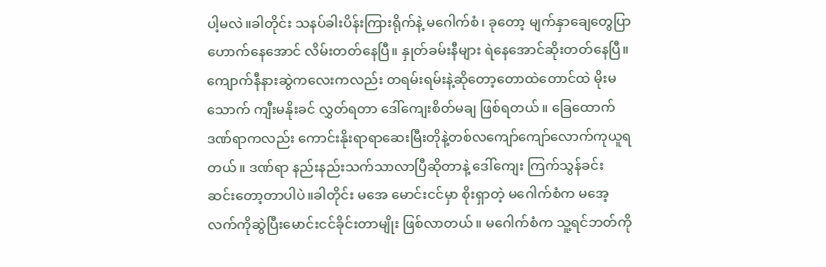ပါ့မလဲ။ခါတိုင်း သနပ်ခါးပိန်းကြားရိုက်နဲ့ မဂေါက်စံ၊ ခုတော့ မျက်နှာချေတွေပြာဟောက်နေအောင် လိမ်းတတ်နေပြီ။ နှုတ်ခမ်းနီများ ရဲနေအောင်ဆိုးတတ်နေပြီ။ ကျောက်နီနားဆွဲကလေးကလည်း တရမ်းရမ်းနဲ့ဆိုတော့တောထဲတောင်ထဲ မိုးမသောက် ကျီးမနိုးခင် လွှတ်ရတာ ဒေါ်ကျေးစိတ်မချ ဖြစ်ရတယ်။ ခြေထောက်ဒဏ်ရာကလည်း ကောင်းနိုးရာရာဆေးမြီးတိုနဲ့တစ်လကျော်ကျော်လောက်ကုယူရတယ်။ ဒဏ်ရာ နည်းနည်းသက်သာလာပြီဆိုတာနဲ့ ဒေါ်ကျေး ကြက်သွန်ခင်း ဆင်းတော့တာပါပဲ။ခါတိုင်း မအေ မောင်းငင်မှာ စိုးရှာတဲ့ မဂေါက်စံက မအေ့လက်ကိုဆွဲပြီးမောင်းငင်ခိုင်းတာမျိုး ဖြစ်လာတယ်။ မဂေါက်စံက သူ့ရင်ဘတ်ကို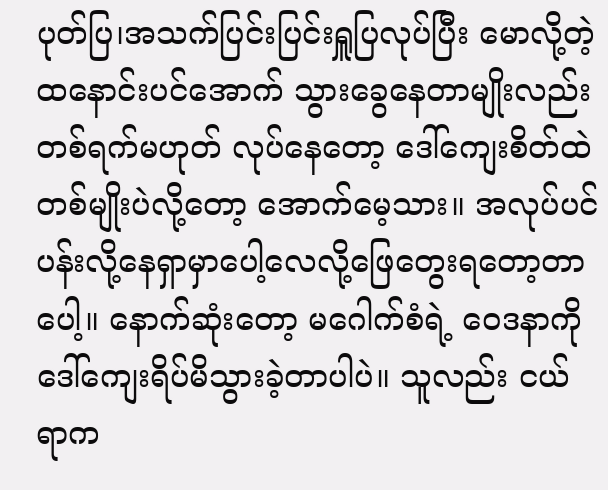ပုတ်ပြ၊အသက်ပြင်းပြင်းရှူပြလုပ်ပြီး မောလို့တဲ့ ထနောင်းပင်အောက် သွားခွေနေတာမျိုးလည်း တစ်ရက်မဟုတ် လုပ်နေတော့ ဒေါ်ကျေးစိတ်ထဲ တစ်မျိုးပဲလို့တော့ အောက်မေ့သား။ အလုပ်ပင်ပန်းလို့နေရှာမှာပေါ့လေလို့ဖြေတွေးရတော့တာပေါ့။ နောက်ဆုံးတော့ မဂေါက်စံရဲ့ ဝေဒနာကို ဒေါ်ကျေးရိပ်မိသွားခဲ့တာပါပဲ။ သူလည်း ငယ်ရာက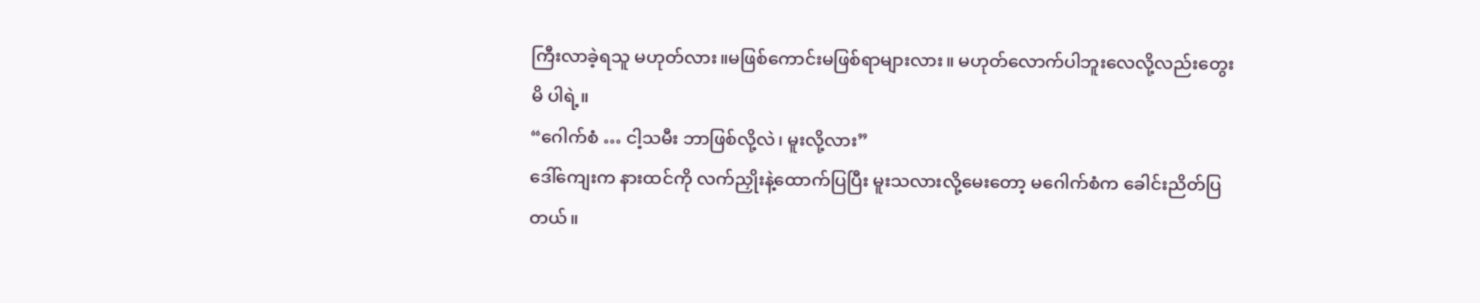ကြီးလာခဲ့ရသူ မဟုတ်လား။မဖြစ်ကောင်းမဖြစ်ရာများလား။ မဟုတ်လောက်ပါဘူးလေလို့လည်းတွေးမိ ပါရဲ့။
“ဂေါက်စံ … ငါ့သမီး ဘာဖြစ်လို့လဲ၊ မူးလို့လား”
ဒေါ်ကျေးက နားထင်ကို လက်ညှိုးနဲ့ထောက်ပြပြီး မူးသလားလို့မေးတော့ မဂေါက်စံက ခေါင်းညိတ်ပြတယ်။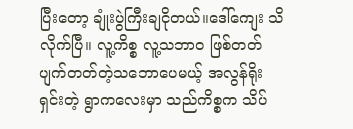ပြီးတော့ ချုံးပွဲကြီးချငိုတယ်။ဒေါ်ကျေး သိလိုက်ပြီ။ လူ့ကိစ္စ လူ့သဘာဝ ဖြစ်တတ် ပျက်တတ်တဲ့သဘောပေမယ့် အလွန်ရိုးရှင်းတဲ့ ရွာကလေးမှာ သည်ကိစ္စက သိပ်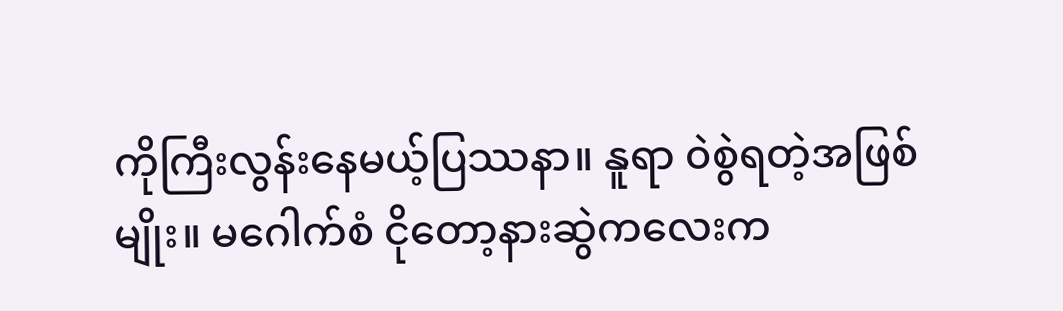ကိုကြီးလွန်းနေမယ့်ပြဿနာ။ နူရာ ၀ဲစွဲရတဲ့အဖြစ်မျိုး။ မဂေါက်စံ ငိုတော့နားဆွဲကလေးက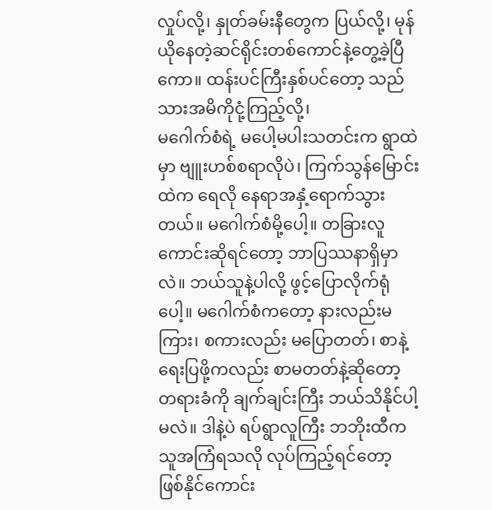လှုပ်လို့၊ နှုတ်ခမ်းနီတွေက ပြယ်လို့၊ မုန်ယိုနေတဲ့ဆင်ရိုင်းတစ်ကောင်နဲ့တွေ့ခဲ့ပြီကော။ ထန်းပင်ကြီးနှစ်ပင်တော့ သည်သားအမိကိုငုံ့ကြည့်လို့၊
မဂေါက်စံရဲ့ မပေါ့မပါးသတင်းက ရွာထဲမှာ ဗျူးဟစ်စရာလိုပဲ၊ ကြက်သွန်မြောင်းထဲက ရေလို နေရာအနှံ့ရောက်သွားတယ်။ မဂေါက်စံမို့ပေါ့။ တခြားလူကောင်းဆိုရင်တော့ ဘာပြဿနာရှိမှာလဲ။ ဘယ်သူနဲ့ပါလို့ ဖွင့်ပြောလိုက်ရုံပေါ့။ မဂေါက်စံကတော့ နားလည်းမကြား၊ စကားလည်း မပြောတတ်၊ စာနဲ့ရေးပြဖို့ကလည်း စာမတတ်နဲ့ဆိုတော့ တရားခံကို ချက်ချင်းကြီး ဘယ်သိနိုင်ပါ့မလဲ။ ဒါနဲ့ပဲ ရပ်ရွာလူကြီး ဘဘိုးထီက သူအကြံရသလို လုပ်ကြည့်ရင်တော့ ဖြစ်နိုင်ကောင်း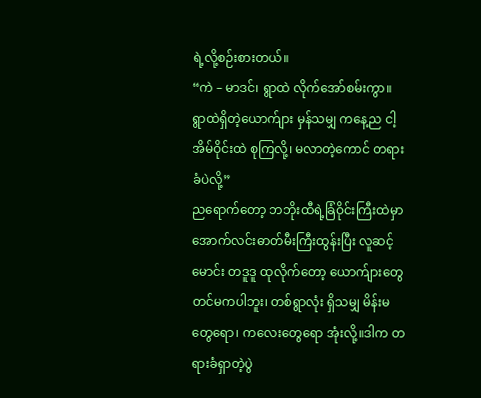ရဲ့လို့စဉ်းစားတယ်။
“ကဲ – မာဒင်၊ ရွာထဲ လိုက်အော်စမ်းကွာ။ ရွာထဲရှိတဲ့ယောက်ျား မှန်သမျှ ကနေ့ည ငါ့အိမ်ဝိုင်းထဲ စုကြလို့၊ မလာတဲ့ကောင် တရားခံပဲလို့”
ညရောက်တော့ ဘဘိုးထီရဲ့ခြံဝိုင်းကြီးထဲမှာ အောက်လင်းဓာတ်မီးကြီးထွန်းပြီး လူဆင့်မောင်း တဒူဒူ ထုလိုက်တော့ ယောက်ျားတွေတင်မကပါဘူး၊ တစ်ရွာလုံး ရှိသမျှ မိန်းမတွေရော၊ ကလေးတွေရော အုံးလို့။ဒါက တရားခံရှာတဲ့ပွဲ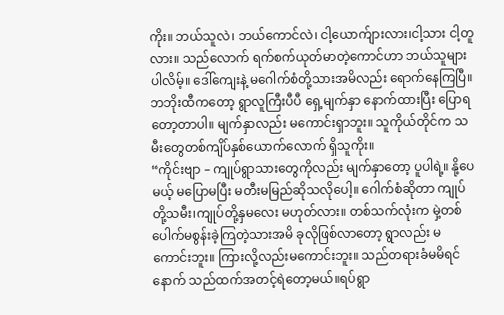ကိုး။ ဘယ်သူလဲ၊ ဘယ်ကောင်လဲ၊ ငါ့ယောက်ျားလား၊ငါ့သား ငါ့တူလား။ သည်လောက် ရက်စက်ယုတ်မာတဲ့ကောင်ဟာ ဘယ်သူများပါလိမ့်။ ဒေါ်ကျေးနဲ့ မဂေါက်စံတို့သားအမိလည်း ရောက်နေကြပြီ။ဘဘိုးထီကတော့ ရွာလူကြီးပီပီ ရှေ့မျက်နှာ နောက်ထားပြီး ပြောရတော့တာပါ။ မျက်နှာလည်း မကောင်းရှာဘူး။ သူကိုယ်တိုင်က သမီးတွေတစ်ကျိပ်နှစ်ယောက်လောက် ရှိသူကိုး။
“ကိုင်းဗျာ – ကျုပ်ရွာသားတွေကိုလည်း မျက်နှာတော့ ပူပါရဲ့။ နို့ပေမယ့် မပြောမပြီး မတီးမမြည်ဆိုသလိုပေါ့။ ဂေါက်စံဆိုတာ ကျုပ်တို့သမီး၊ကျုပ်တို့နှမလေး မဟုတ်လား။ တစ်သက်လုံးက မှဲ့တစ်ပေါက်မစွန်းခဲ့ကြတဲ့သားအမိ ခုလိုဖြစ်လာတော့ ရွာလည်း မကောင်းဘူး။ ကြားလို့လည်းမကောင်းဘူး။ သည်တရားခံမမိရင် နောက် သည်ထက်အတင့်ရဲတော့မယ်။ရပ်ရွာ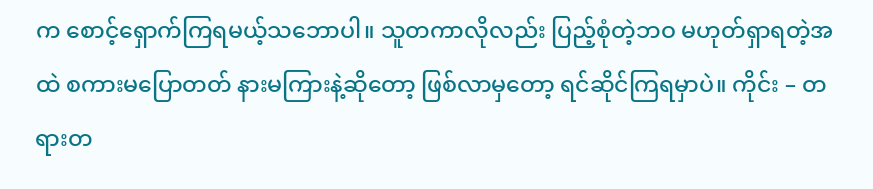က စောင့်ရှောက်ကြရမယ့်သဘောပါ။ သူတကာလိုလည်း ပြည့်စုံတဲ့ဘဝ မဟုတ်ရှာရတဲ့အထဲ စကားမပြောတတ် နားမကြားနဲ့ဆိုတော့ ဖြစ်လာမှတော့ ရင်ဆိုင်ကြရမှာပဲ။ ကိုင်း – တရားတ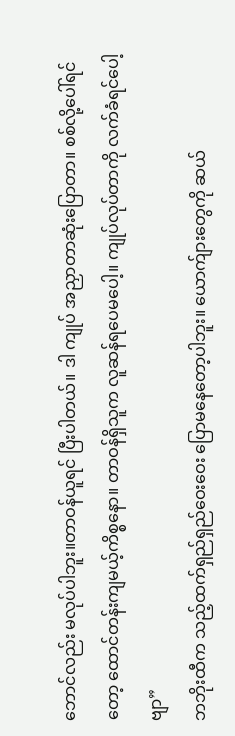ဘောင်လည်း မလုပ်ပါဘူး။တာဝန်ယူရင် ပြီးပါတယ်။ ဒါ ကျုပ် အညှာတာဆုံးပြောတာ။ စစ်လို့ပေါ်ရင်တော့ ထောင်တန်းကျမယ့်ကိစ္စနော။ တာဝန်ရှိသူက လူဆန်ရပေမပေါ့။ ကျုပ်လုပ်တာကို လက်ခံရင်ပေါ့ဗျာ”
ဘဘိုးထီက သည့်ထက်ရှည်ရှည်ဝေးဝေး ပြောမနေတော့ပါဘူး။ ယောက်ျားတွေကို ဆယ်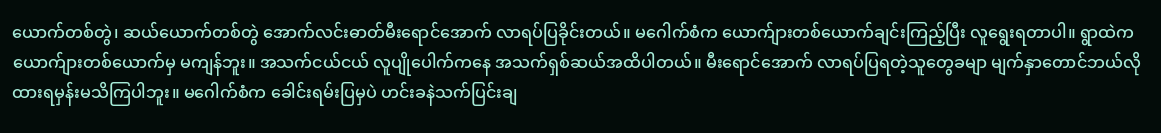ယောက်တစ်တွဲ၊ ဆယ်ယောက်တစ်တွဲ အောက်လင်းဓာတ်မီးရောင်အောက် လာရပ်ပြခိုင်းတယ်။ မဂေါက်စံက ယောက်ျားတစ်ယောက်ချင်းကြည့်ပြီး လူရွေးရတာပါ။ ရွာထဲက ယောက်ျားတစ်ယောက်မှ မကျန်ဘူး။ အသက်ငယ်ငယ် လူပျိုပေါက်ကနေ အသက်ရှစ်ဆယ်အထိပါတယ်။ မီးရောင်အောက် လာရပ်ပြရတဲ့သူတွေခမျာ မျက်နှာတောင်ဘယ်လိုထားရမှန်းမသိကြပါဘူး။ မဂေါက်စံက ခေါင်းရမ်းပြမှပဲ ဟင်းခနဲသက်ပြင်းချ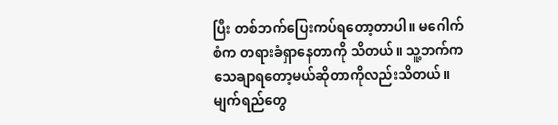ပြီး တစ်ဘက်ပြေးကပ်ရတော့တာပါ။ မဂေါက်စံက တရားခံရှာနေတာကို သိတယ်။ သူ့ဘက်က သေချာရတော့မယ်ဆိုတာကိုလည်းသိတယ်။ မျက်ရည်တွေ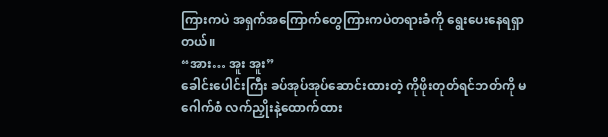ကြားကပဲ အရှက်အကြောက်တွေကြားကပဲတရားခံကို ရွေးပေးနေရရှာတယ်။
“အား… အူး အူး”
ခေါင်းပေါင်းကြီး ခပ်အုပ်အုပ်ဆောင်းထားတဲ့ ကိုဖိုးတုတ်ရင်ဘတ်ကို မဂေါက်စံ လက်ညှိုးနဲ့ထောက်ထား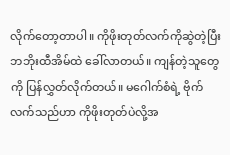လိုက်တော့တာပါ။ ကိုဖိုးတုတ်လက်ကိုဆွဲတဲ့ပြီး ဘဘိုးထီအိမ်ထဲ ခေါ်လာတယ်။ ကျန်တဲ့သူတွေကို ပြန်လွှတ်လိုက်တယ်။ မဂေါက်စံရဲ့ ဗိုက်လက်သည်ဟာ ကိုဖိုးတုတ်ပဲလို့အ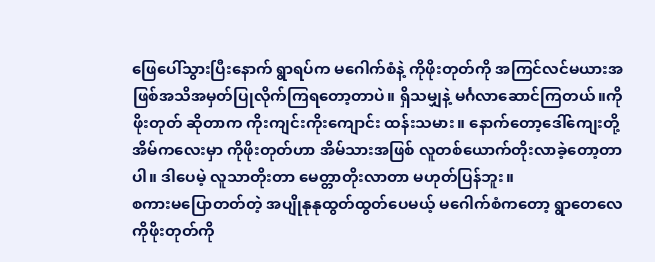ဖြေပေါ်သွားပြီးနောက် ရွာရပ်က မဂေါက်စံနဲ့ ကိုဖိုးတုတ်ကို အကြင်လင်မယားအဖြစ်အသိအမှတ်ပြုလိုက်ကြရတော့တာပဲ။ ရှိသမျှနဲ့ မင်္ဂလာဆောင်ကြတယ်။ကိုဖိုးတုတ် ဆိုတာက ကိုးကျင်းကိုးကျောင်း ထန်းသမား။ နောက်တော့ဒေါ်ကျေးတို့အိမ်ကလေးမှာ ကိုဖိုးတုတ်ဟာ အိမ်သားအဖြစ် လူတစ်ယောက်တိုးလာခဲ့တော့တာပါ။ ဒါပေမဲ့ လူသာတိုးတာ မေတ္တာတိုးလာတာ မဟုတ်ပြန်ဘူး။
စကားမပြောတတ်တဲ့ အပျိုနုနုထွတ်ထွတ်ပေမယ့် မဂေါက်စံကတော့ ရွာတေလေ ကိုဖိုးတုတ်ကို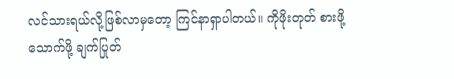လင်သားရယ်လို့ဖြစ်လာမှတော့ ကြင်နာရှာပါတယ်။ ကိုဖိုးတုတ် စားဖို့သောက်ဖို့ ချက်ပြုတ်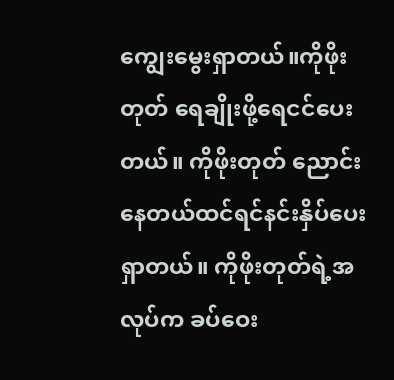ကျွေးမွေးရှာတယ်။ကိုဖိုးတုတ် ရေချိုးဖို့ရေငင်ပေးတယ်။ ကိုဖိုးတုတ် ညောင်းနေတယ်ထင်ရင်နင်းနှိပ်ပေးရှာတယ်။ ကိုဖိုးတုတ်ရဲ့အလုပ်က ခပ်ဝေး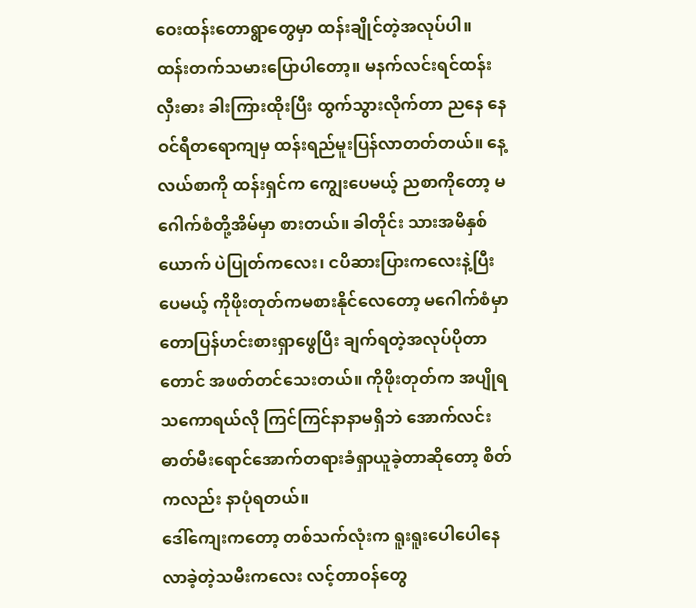ဝေးထန်းတောရွာတွေမှာ ထန်းချိုင်တဲ့အလုပ်ပါ။ ထန်းတက်သမားပြောပါတော့။ မနက်လင်းရင်ထန်းလှီးဓား ခါးကြားထိုးပြီး ထွက်သွားလိုက်တာ ညနေ နေဝင်ရီတရောကျမှ ထန်းရည်မူးပြန်လာတတ်တယ်။ နေ့လယ်စာကို ထန်းရှင်က ကျွေးပေမယ့် ညစာကိုတော့ မဂေါက်စံတို့အိမ်မှာ စားတယ်။ ခါတိုင်း သားအမိနှစ်ယောက် ပဲပြုတ်ကလေး၊ ငပိဆားပြားကလေးနဲ့ပြီးပေမယ့် ကိုဖိုးတုတ်ကမစားနိုင်လေတော့ မဂေါက်စံမှာ တောပြန်ဟင်းစားရှာဖွေပြီး ချက်ရတဲ့အလုပ်ပိုတာတောင် အဖတ်တင်သေးတယ်။ ကိုဖိုးတုတ်က အပျိုရသကောရယ်လို ကြင်ကြင်နာနာမရှိဘဲ အောက်လင်းဓာတ်မီးရောင်အောက်တရားခံရှာယူခဲ့တာဆိုတော့ စိတ်ကလည်း နာပုံရတယ်။
ဒေါ်ကျေးကတော့ တစ်သက်လုံးက ရူးရူးပေါပေါနေလာခဲ့တဲ့သမီးကလေး လင့်တာဝန်တွေ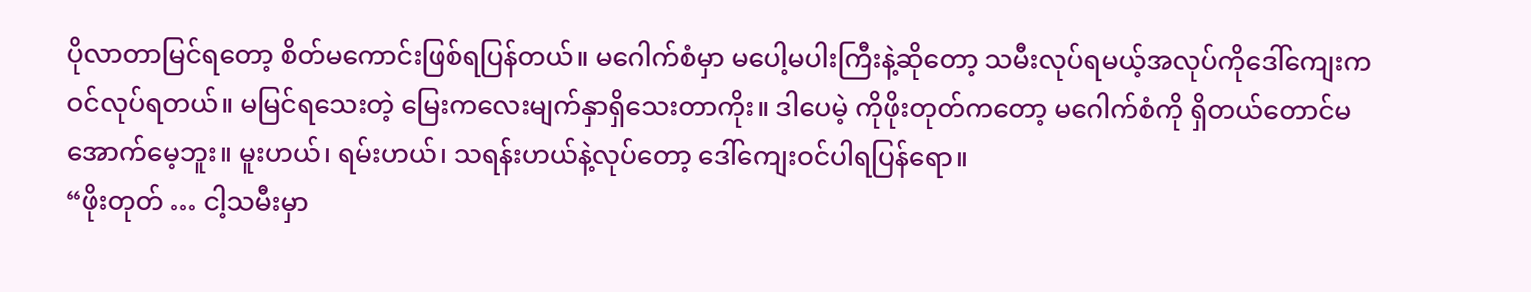ပိုလာတာမြင်ရတော့ စိတ်မကောင်းဖြစ်ရပြန်တယ်။ မဂေါက်စံမှာ မပေါ့မပါးကြီးနဲ့ဆိုတော့ သမီးလုပ်ရမယ့်အလုပ်ကိုဒေါ်ကျေးကဝင်လုပ်ရတယ်။ မမြင်ရသေးတဲ့ မြေးကလေးမျက်နှာရှိသေးတာကိုး။ ဒါပေမဲ့ ကိုဖိုးတုတ်ကတော့ မဂေါက်စံကို ရှိတယ်တောင်မအောက်မေ့ဘူး။ မူးဟယ်၊ ရမ်းဟယ်၊ သရန်းဟယ်နဲ့လုပ်တော့ ဒေါ်ကျေးဝင်ပါရပြန်ရော။
“ဖိုးတုတ် … ငါ့သမီးမှာ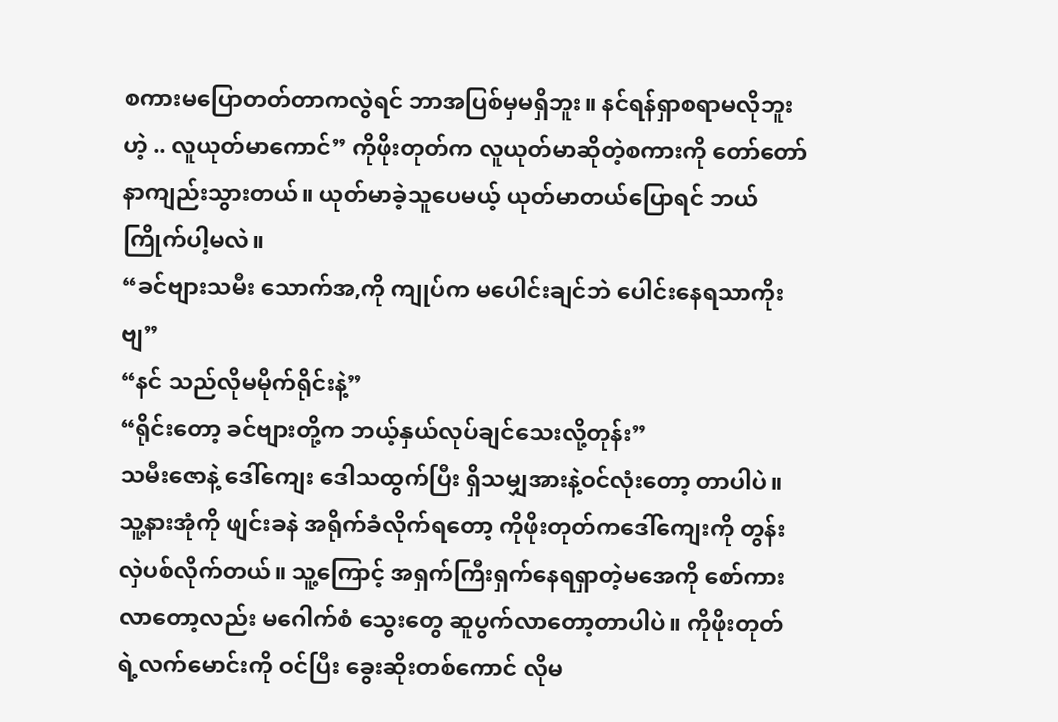စကားမပြောတတ်တာကလွဲရင် ဘာအပြစ်မှမရှိဘူး။ နင်ရန်ရှာစရာမလိုဘူးဟဲ့ .. လူယုတ်မာကောင်” ကိုဖိုးတုတ်က လူယုတ်မာဆိုတဲ့စကားကို တော်တော်နာကျည်းသွားတယ်။ ယုတ်မာခဲ့သူပေမယ့် ယုတ်မာတယ်ပြောရင် ဘယ်ကြိုက်ပါ့မလဲ။
“ခင်ဗျားသမီး သောက်အ,ကို ကျုပ်က မပေါင်းချင်ဘဲ ပေါင်းနေရသာကိုးဗျ”
“နင် သည်လိုမမိုက်ရိုင်းနဲ့”
“ရိုင်းတော့ ခင်ဗျားတို့က ဘယ့်နှယ်လုပ်ချင်သေးလို့တုန်း”
သမီးဇောနဲ့ ဒေါ်ကျေး ဒေါသထွက်ပြီး ရှိသမျှအားနဲ့ဝင်လုံးတော့ တာပါပဲ။ သူ့နားအုံကို ဖျင်းခနဲ အရိုက်ခံလိုက်ရတော့ ကိုဖိုးတုတ်ကဒေါ်ကျေးကို တွန်းလှဲပစ်လိုက်တယ်။ သူ့ကြောင့် အရှက်ကြီးရှက်နေရရှာတဲ့မအေကို စော်ကားလာတော့လည်း မဂေါက်စံ သွေးတွေ ဆူပွက်လာတော့တာပါပဲ။ ကိုဖိုးတုတ်ရဲ့လက်မောင်းကို ဝင်ပြီး ခွေးဆိုးတစ်ကောင် လိုမ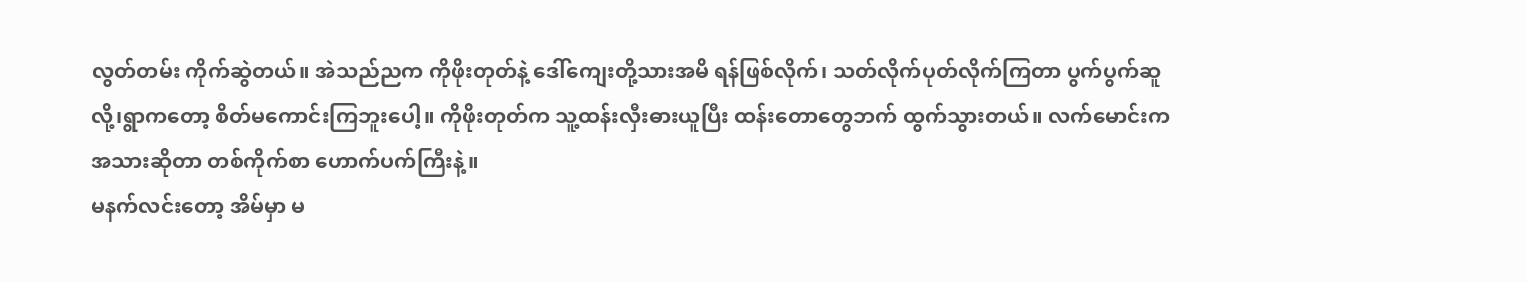လွတ်တမ်း ကိုက်ဆွဲတယ်။ အဲသည်ညက ကိုဖိုးတုတ်နဲ့ ဒေါ်ကျေးတို့သားအမိ ရန်ဖြစ်လိုက်၊ သတ်လိုက်ပုတ်လိုက်ကြတာ ပွက်ပွက်ဆူလို့၊ရွာကတော့ စိတ်မကောင်းကြဘူးပေါ့။ ကိုဖိုးတုတ်က သူ့ထန်းလှီးဓားယူပြီး ထန်းတောတွေဘက် ထွက်သွားတယ်။ လက်မောင်းက အသားဆိုတာ တစ်ကိုက်စာ ဟောက်ပက်ကြီးနဲ့။
မနက်လင်းတော့ အိမ်မှာ မ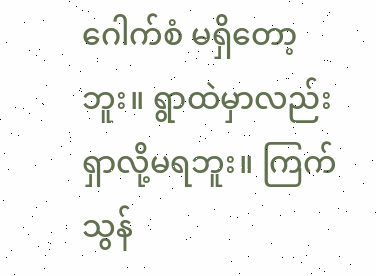ဂေါက်စံ မရှိတော့ဘူး။ ရွာထဲမှာလည်း ရှာလို့မရဘူး။ ကြက်သွန်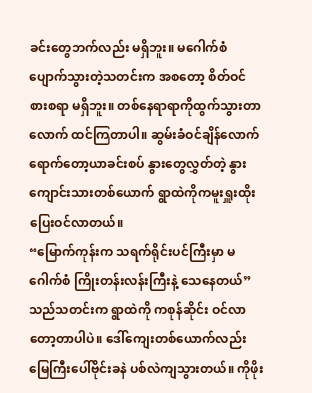ခင်းတွေဘက်လည်း မရှိဘူး။ မဂေါက်စံ ပျောက်သွားတဲ့သတင်းက အစတော့ စိတ်ဝင်စားစရာ မရှိဘူး။ တစ်နေရာရာကိုထွက်သွားတာလောက် ထင်ကြတာပါ။ ဆွမ်းခံဝင်ချိန်လောက်ရောက်တော့ယာခင်းစပ် နွားတွေလွှတ်တဲ့ နွားကျောင်းသားတစ်ယောက် ရွာထဲကိုကမူးရှူးထိုး ပြေးဝင်လာတယ်။
“မြောက်ကုန်းက သရက်ရိုင်းပင်ကြီးမှာ မဂေါက်စံ ကြိုးတန်းလန်းကြီးနဲ့ သေနေတယ်”
သည်သတင်းက ရွာထဲကို ကစုန်ဆိုင်း ဝင်လာတော့တာပါပဲ။ ဒေါ်ကျေးတစ်ယောက်လည်း မြေကြီးပေါ်ဗိုင်းခနဲ ပစ်လဲကျသွားတယ်။ ကိုဖိုး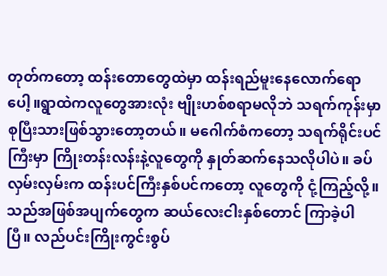တုတ်ကတော့ ထန်းတောတွေထဲမှာ ထန်းရည်မူးနေလောက်ရောပေါ့။ရွာထဲကလူတွေအားလုံး ဗျိုးဟစ်စရာမလိုဘဲ သရက်ကုန်းမှာ စုပြီးသားဖြစ်သွားတော့တယ်။ မဂေါက်စံကတော့ သရက်ရိုင်းပင်ကြီးမှာ ကြိုးတန်းလန်းနဲ့လူတွေကို နှုတ်ဆက်နေသလိုပါပဲ။ ခပ်လှမ်းလှမ်းက ထန်းပင်ကြီးနှစ်ပင်ကတော့ လူတွေကို ငုံ့ကြည့်လို့။
သည်အဖြစ်အပျက်တွေက ဆယ်လေးငါးနှစ်တောင် ကြာခဲ့ပါပြီ။ လည်ပင်းကြိုးကွင်းစွပ်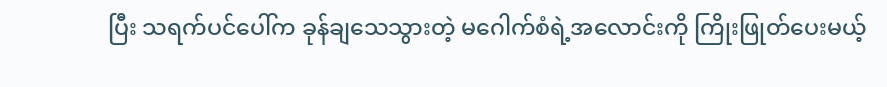ပြီး သရက်ပင်ပေါ်က ခုန်ချသေသွားတဲ့ မဂေါက်စံရဲ့အလောင်းကို ကြိုးဖြုတ်ပေးမယ့်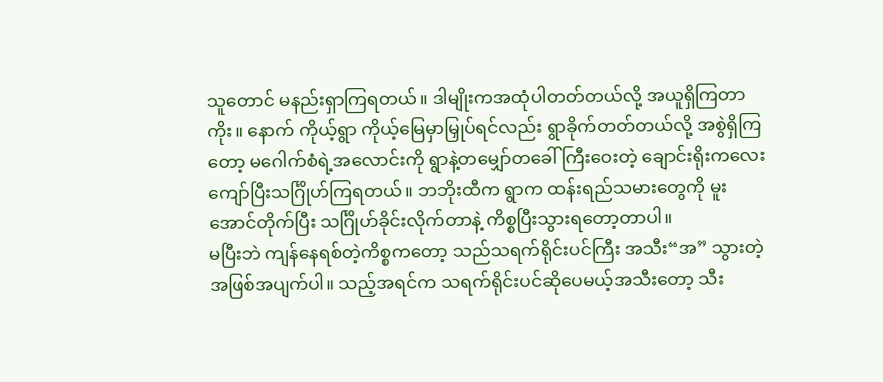သူတောင် မနည်းရှာကြရတယ်။ ဒါမျိုးကအထုံပါတတ်တယ်လို့ အယူရှိကြတာကိုး။ နောက် ကိုယ့်ရွာ ကိုယ့်မြေမှာမြှုပ်ရင်လည်း ရွာခိုက်တတ်တယ်လို့ အစွဲရှိကြတော့ မဂေါက်စံရဲ့အလောင်းကို ရွာနဲ့တမျှော်တခေါ်ကြီးဝေးတဲ့ ချောင်းရိုးကလေးကျော်ပြီးသင်္ဂြိုဟ်ကြရတယ်။ ဘဘိုးထီက ရွာက ထန်းရည်သမားတွေကို မူးအောင်တိုက်ပြီး သင်္ဂြိုဟ်ခိုင်းလိုက်တာနဲ့ ကိစ္စပြီးသွားရတော့တာပါ။
မပြီးဘဲ ကျန်နေရစ်တဲ့ကိစ္စကတော့ သည်သရက်ရိုင်းပင်ကြီး အသီး“အ” သွားတဲ့အဖြစ်အပျက်ပါ။ သည့်အရင်က သရက်ရိုင်းပင်ဆိုပေမယ့်အသီးတော့ သီး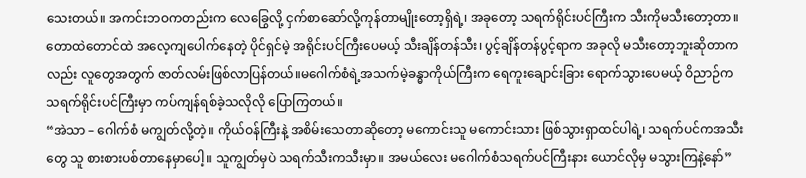သေးတယ်။ အကင်းဘဝကတည်းက လေခြွေလို့ ငှက်စာဆော်လို့ကုန်တာမျိုးတော့ရှိရဲ့၊ အခုတော့ သရက်ရိုင်းပင်ကြီးက သီးကိုမသီးတော့တာ။ တောထဲတောင်ထဲ အလေ့ကျပေါက်နေတဲ့ ပိုင်ရှင်မဲ့ အရိုင်းပင်ကြီးပေမယ့် သီးချိန်တန်သီး၊ ပွင့်ချိန်တန်ပွင့်ရာက အခုလို မသီးတော့ဘူးဆိုတာကလည်း လူတွေအတွက် ဇာတ်လမ်းဖြစ်လာပြန်တယ်။မဂေါက်စံရဲ့အသက်မဲ့ခန္ဓာကိုယ်ကြီးက ရေကူးချောင်းခြား ရောက်သွားပေမယ့် ဝိညာဉ်က သရက်ရိုင်းပင်ကြီးမှာ ကပ်ကျန်ရစ်ခဲ့သလိုလို ပြောကြတယ်။
“အဲသာ – ဂေါက်စံ မကျွတ်လို့တဲ့။ ကိုယ်ဝန်ကြီးနဲ့ အစိမ်းသေတာဆိုတော့ မကောင်းသူ မကောင်းသား ဖြစ်သွားရှာထင်ပါရဲ့၊ သရက်ပင်ကအသီးတွေ သူ စားစားပစ်တာနေမှာပေါ့။ သူကျွတ်မှပဲ သရက်သီးကသီးမှာ။ အမယ်လေး မဂေါက်စံသရက်ပင်ကြီးနား ယောင်လိုမှ မသွားကြနဲ့နော်”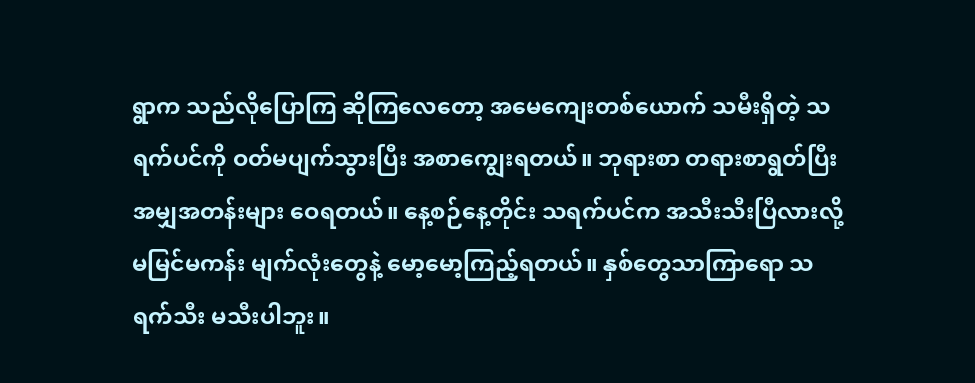ရွာက သည်လိုပြောကြ ဆိုကြလေတော့ အမေကျေးတစ်ယောက် သမီးရှိတဲ့ သရက်ပင်ကို ဝတ်မပျက်သွားပြီး အစာကျွေးရတယ်။ ဘုရားစာ တရားစာရွတ်ပြီး အမျှအတန်းများ ဝေရတယ်။ နေ့စဉ်နေ့တိုင်း သရက်ပင်က အသီးသီးပြီလားလို့ မမြင်မကန်း မျက်လုံးတွေနဲ့ မော့မော့ကြည့်ရတယ်။ နှစ်တွေသာကြာရော သရက်သီး မသီးပါဘူး။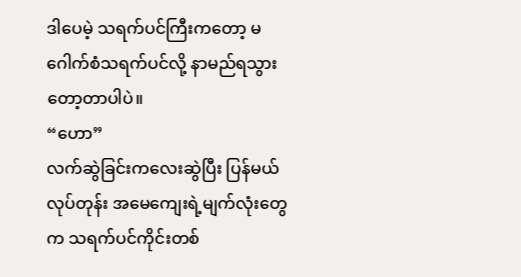ဒါပေမဲ့ သရက်ပင်ကြီးကတော့ မဂေါက်စံသရက်ပင်လို့ နာမည်ရသွားတော့တာပါပဲ။
“ဟော”
လက်ဆွဲခြင်းကလေးဆွဲပြီး ပြန်မယ်လုပ်တုန်း အမေကျေးရဲ့မျက်လုံးတွေက သရက်ပင်ကိုင်းတစ်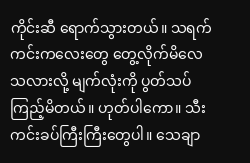ကိုင်းဆီ ရောက်သွားတယ်။ သရက်ကင်းကလေးတွေ တွေ့လိုက်မိလေသလားလို့ မျက်လုံးကို ပွတ်သပ်ကြည့်မိတယ်။ ဟုတ်ပါကော။ သီးကင်းခပ်ကြီးကြီးတွေပါ။ သေချာ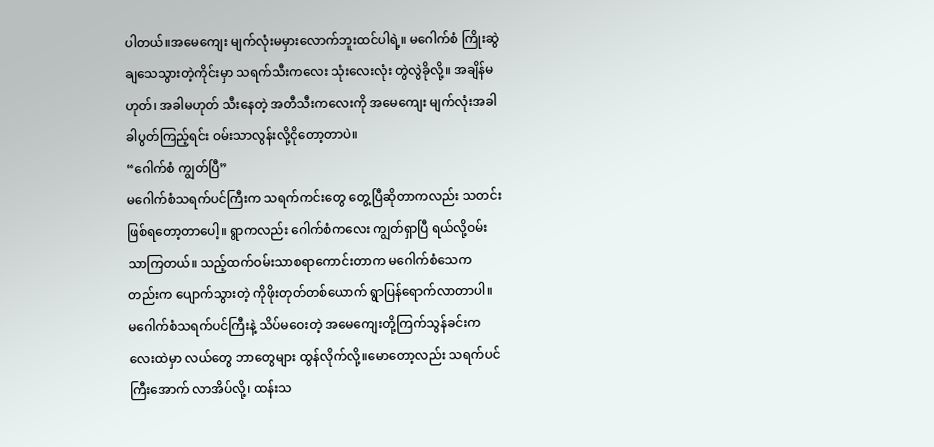ပါတယ်။အမေကျေး မျက်လုံးမမှားလောက်ဘူးထင်ပါရဲ့။ မဂေါက်စံ ကြိုးဆွဲချသေသွားတဲ့ကိုင်းမှာ သရက်သီးကလေး သုံးလေးလုံး တွဲလွဲခိုလို့။ အချိန်မဟုတ်၊ အခါမဟုတ် သီးနေတဲ့ အတီသီးကလေးကို အမေကျေး မျက်လုံးအခါခါပွတ်ကြည့်ရင်း ဝမ်းသာလွန်းလို့ငိုတော့တာပဲ။
“ဂေါက်စံ ကျွတ်ပြီ”
မဂေါက်စံသရက်ပင်ကြီးက သရက်ကင်းတွေ တွေ့ပြီဆိုတာကလည်း သတင်းဖြစ်ရတော့တာပေါ့။ ရွာကလည်း ဂေါက်စံကလေး ကျွတ်ရှာပြီ ရယ်လို့ဝမ်းသာကြတယ်။ သည့်ထက်ဝမ်းသာစရာကောင်းတာက မဂေါက်စံသေကတည်းက ပျောက်သွားတဲ့ ကိုဖိုးတုတ်တစ်ယောက် ရွာပြန်ရောက်လာတာပါ။ မဂေါက်စံသရက်ပင်ကြီးနဲ့ သိပ်မဝေးတဲ့ အမေကျေးတို့ကြက်သွန်ခင်းကလေးထဲမှာ လယ်တွေ ဘာတွေများ ထွန်လိုက်လို့။မောတော့လည်း သရက်ပင်ကြီးအောက် လာအိပ်လို့၊ ထန်းသ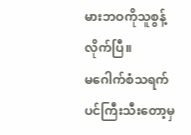မားဘဝကိုသူစွန့်လိုက်ပြီ။
မဂေါက်စံသရက်ပင်ကြီးသီးတော့မှ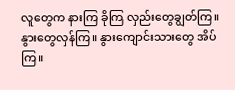လူတွေက နားကြ ခိုကြ လှည်းတွေချွတ်ကြ။ နွားတွေလှန်ကြ။ နွားကျောင်းသားတွေ အိပ်ကြ။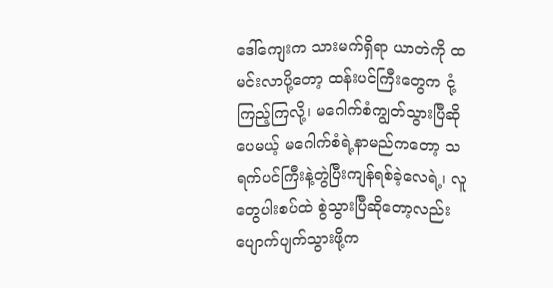ဒေါ်ကျေးက သားမက်ရှိရာ ယာတဲကို ထမင်းလာပို့တော့ ထန်းပင်ကြီးတွေက ငုံ့ကြည့်ကြလို့၊ မဂေါက်စံကျွတ်သွားပြီဆိုပေမယ့် မဂေါက်စံရဲ့နာမည်ကတော့ သရက်ပင်ကြီးနဲ့တွဲပြီးကျန်ရစ်ခဲ့လေရဲ့၊ လူတွေပါးစပ်ထဲ စွဲသွားပြီဆိုတော့လည်း ပျောက်ပျက်သွားဖို့က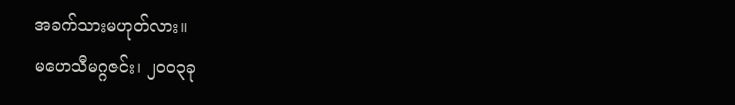အခက်သားမဟုတ်လား။
မဟေသီမဂ္ဂဇင်း၊ ၂၀၀၃ခု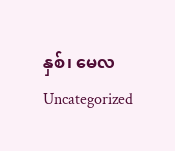နှစ်၊ မေလ
Uncategorized